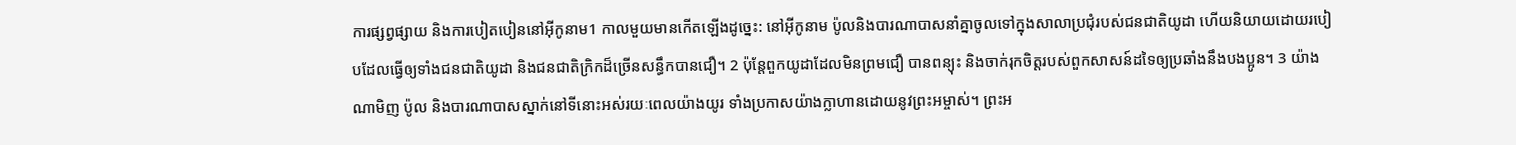ការផ្សព្វផ្សាយ និងការបៀតបៀននៅអ៊ីកូនាម1 កាលមួយមានកើតឡើងដូច្នេះ: នៅអ៊ីកូនាម ប៉ូលនិងបារណាបាសនាំគ្នាចូលទៅក្នុងសាលាប្រជុំរបស់ជនជាតិយូដា ហើយនិយាយដោយរបៀបដែលធ្វើឲ្យទាំងជនជាតិយូដា និងជនជាតិក្រិកដ៏ច្រើនសន្ធឹកបានជឿ។ 2 ប៉ុន្តែពួកយូដាដែលមិនព្រមជឿ បានពន្យុះ និងចាក់រុកចិត្តរបស់ពួកសាសន៍ដទៃឲ្យប្រឆាំងនឹងបងប្អូន។ 3 យ៉ាងណាមិញ ប៉ូល និងបារណាបាសស្នាក់នៅទីនោះអស់រយៈពេលយ៉ាងយូរ ទាំងប្រកាសយ៉ាងក្លាហានដោយនូវព្រះអម្ចាស់។ ព្រះអ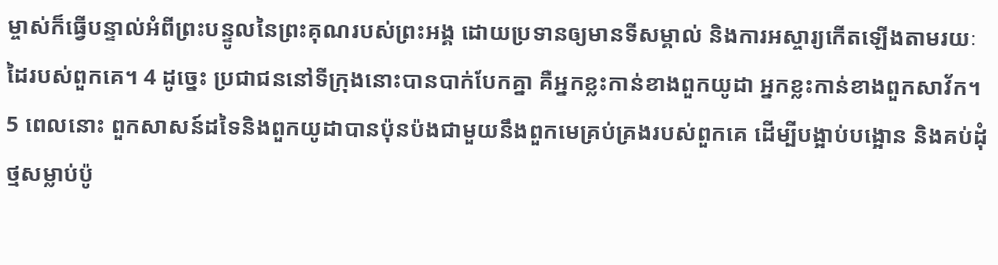ម្ចាស់ក៏ធ្វើបន្ទាល់អំពីព្រះបន្ទូលនៃព្រះគុណរបស់ព្រះអង្គ ដោយប្រទានឲ្យមានទីសម្គាល់ និងការអស្ចារ្យកើតឡើងតាមរយៈដៃរបស់ពួកគេ។ 4 ដូច្នេះ ប្រជាជននៅទីក្រុងនោះបានបាក់បែកគ្នា គឺអ្នកខ្លះកាន់ខាងពួកយូដា អ្នកខ្លះកាន់ខាងពួកសាវ័ក។ 5 ពេលនោះ ពួកសាសន៍ដទៃនិងពួកយូដាបានប៉ុនប៉ងជាមួយនឹងពួកមេគ្រប់គ្រងរបស់ពួកគេ ដើម្បីបង្អាប់បង្អោន និងគប់ដុំថ្មសម្លាប់ប៉ូ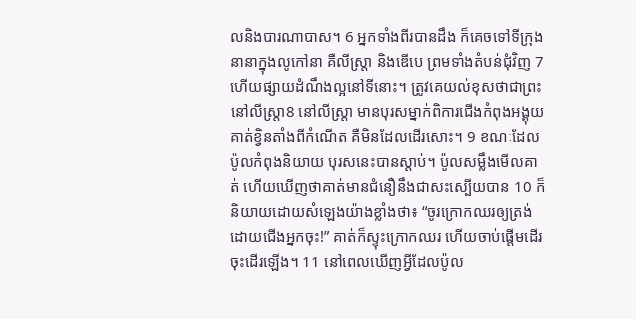លនិងបារណាបាស។ 6 អ្នកទាំងពីរបានដឹង ក៏គេចទៅទីក្រុងនានាក្នុងលូកៅនា គឺលីស្ត្រា និងឌើបេ ព្រមទាំងតំបន់ជុំវិញ 7 ហើយផ្សាយដំណឹងល្អនៅទីនោះ។ ត្រូវគេយល់ខុសថាជាព្រះ នៅលីស្ត្រា8 នៅលីស្ត្រា មានបុរសម្នាក់ពិការជើងកំពុងអង្គុយ គាត់ខ្វិនតាំងពីកំណើត គឺមិនដែលដើរសោះ។ 9 ខណៈដែលប៉ូលកំពុងនិយាយ បុរសនេះបានស្ដាប់។ ប៉ូលសម្លឹងមើលគាត់ ហើយឃើញថាគាត់មានជំនឿនឹងជាសះស្បើយបាន 10 ក៏និយាយដោយសំឡេងយ៉ាងខ្លាំងថា៖ “ចូរក្រោកឈរឲ្យត្រង់ដោយជើងអ្នកចុះ!” គាត់ក៏ស្ទុះក្រោកឈរ ហើយចាប់ផ្ដើមដើរចុះដើរឡើង។ 11 នៅពេលឃើញអ្វីដែលប៉ូល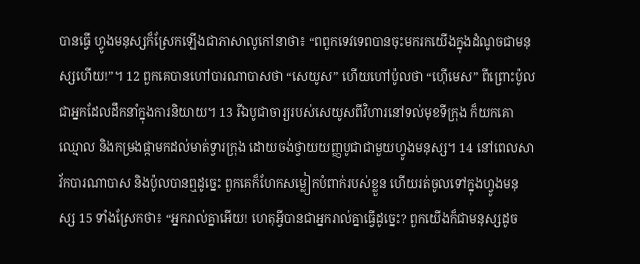បានធ្វើ ហ្វូងមនុស្សក៏ស្រែកឡើងជាភាសាលូកៅនាថា៖ “ពពួកទេវទេពបានចុះមករកយើងក្នុងដំណូចជាមនុស្សហើយ!”។ 12 ពួកគេបានហៅបារណាបាសថា “សេយូស” ហើយហៅប៉ូលថា “ហ៊ើមេស” ពីព្រោះប៉ូលជាអ្នកដែលដឹកនាំក្នុងការនិយាយ។ 13 រីឯបូជាចារ្យរបស់សេយូសពីវិហារនៅទល់មុខទីក្រុង ក៏យកគោឈ្មោល និងកម្រងផ្កាមកដល់មាត់ទ្វារក្រុង ដោយចង់ថ្វាយយញ្ញបូជាជាមួយហ្វូងមនុស្ស។ 14 នៅពេលសាវ័កបារណាបាស និងប៉ូលបានឮដូច្នេះ ពួកគេក៏ហែកសម្លៀកបំពាក់របស់ខ្លួន ហើយរត់ចូលទៅក្នុងហ្វូងមនុស្ស 15 ទាំងស្រែកថា៖ “អ្នករាល់គ្នាអើយ! ហេតុអ្វីបានជាអ្នករាល់គ្នាធ្វើដូច្នេះ? ពួកយើងក៏ជាមនុស្សដូច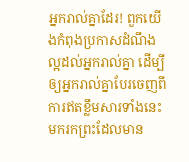អ្នករាល់គ្នាដែរ! ពួកយើងកំពុងប្រកាសដំណឹងល្អដល់អ្នករាល់គ្នា ដើម្បីឲ្យអ្នករាល់គ្នាបែរចេញពីការឥតខ្លឹមសារទាំងនេះមករកព្រះដែលមាន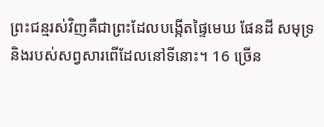ព្រះជន្មរស់វិញគឺជាព្រះដែលបង្កើតផ្ទៃមេឃ ផែនដី សមុទ្រ និងរបស់សព្វសារពើដែលនៅទីនោះ។ 16 ច្រើន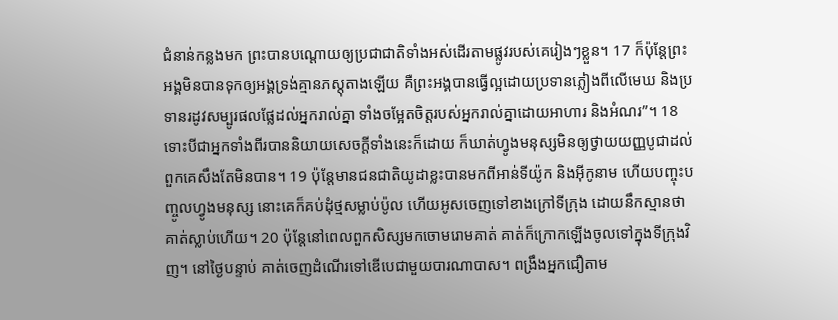ជំនាន់កន្លងមក ព្រះបានបណ្ដោយឲ្យប្រជាជាតិទាំងអស់ដើរតាមផ្លូវរបស់គេរៀងៗខ្លួន។ 17 ក៏ប៉ុន្តែព្រះអង្គមិនបានទុកឲ្យអង្គទ្រង់គ្មានភស្តុតាងឡើយ គឺព្រះអង្គបានធ្វើល្អដោយប្រទានភ្លៀងពីលើមេឃ និងប្រទានរដូវសម្បូរផលផ្លែដល់អ្នករាល់គ្នា ទាំងចម្អែតចិត្តរបស់អ្នករាល់គ្នាដោយអាហារ និងអំណរ”។ 18 ទោះបីជាអ្នកទាំងពីរបាននិយាយសេចក្ដីទាំងនេះក៏ដោយ ក៏ឃាត់ហ្វូងមនុស្សមិនឲ្យថ្វាយយញ្ញបូជាដល់ពួកគេសឹងតែមិនបាន។ 19 ប៉ុន្តែមានជនជាតិយូដាខ្លះបានមកពីអាន់ទីយ៉ូក និងអ៊ីកូនាម ហើយបញ្ចុះបញ្ចូលហ្វូងមនុស្ស នោះគេក៏គប់ដុំថ្មសម្លាប់ប៉ូល ហើយអូសចេញទៅខាងក្រៅទីក្រុង ដោយនឹកស្មានថាគាត់ស្លាប់ហើយ។ 20 ប៉ុន្តែនៅពេលពួកសិស្សមកចោមរោមគាត់ គាត់ក៏ក្រោកឡើងចូលទៅក្នុងទីក្រុងវិញ។ នៅថ្ងៃបន្ទាប់ គាត់ចេញដំណើរទៅឌើបេជាមួយបារណាបាស។ ពង្រឹងអ្នកជឿតាម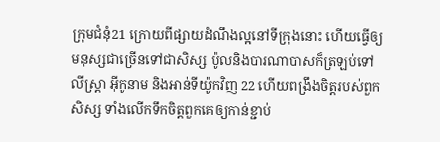ក្រុមជំនុំ21 ក្រោយពីផ្សាយដំណឹងល្អនៅទីក្រុងនោះ ហើយធ្វើឲ្យមនុស្សជាច្រើនទៅជាសិស្ស ប៉ូលនិងបារណាបាសក៏ត្រឡប់ទៅលីស្ត្រា អ៊ីកូនាម និងអាន់ទីយ៉ូកវិញ 22 ហើយពង្រឹងចិត្តរបស់ពួកសិស្ស ទាំងលើកទឹកចិត្តពួកគេឲ្យកាន់ខ្ជាប់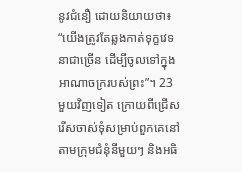នូវជំនឿ ដោយនិយាយថា៖ “យើងត្រូវតែឆ្លងកាត់ទុក្ខវេទនាជាច្រើន ដើម្បីចូលទៅក្នុងអាណាចក្ររបស់ព្រះ”។ 23 មួយវិញទៀត ក្រោយពីជ្រើសរើសចាស់ទុំសម្រាប់ពួកគេនៅតាមក្រុមជំនុំនីមួយៗ និងអធិ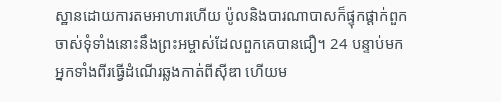ស្ឋានដោយការតមអាហារហើយ ប៉ូលនិងបារណាបាសក៏ផ្ទុកផ្ដាក់ពួកចាស់ទុំទាំងនោះនឹងព្រះអម្ចាស់ដែលពួកគេបានជឿ។ 24 បន្ទាប់មក អ្នកទាំងពីរធ្វើដំណើរឆ្លងកាត់ពីស៊ីឌា ហើយម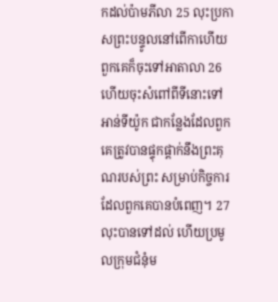កដល់ប៉ាមភីលា 25 លុះប្រកាសព្រះបន្ទូលនៅពើកាហើយ ពួកគេក៏ចុះទៅអាតាលា 26 ហើយចុះសំពៅពីទីនោះទៅអាន់ទីយ៉ូក ជាកន្លែងដែលពួកគេត្រូវបានផ្ទុកផ្ដាក់នឹងព្រះគុណរបស់ព្រះ សម្រាប់កិច្ចការដែលពួកគេបានបំពេញ។ 27 លុះបានទៅដល់ ហើយប្រមូលក្រុមជំនុំម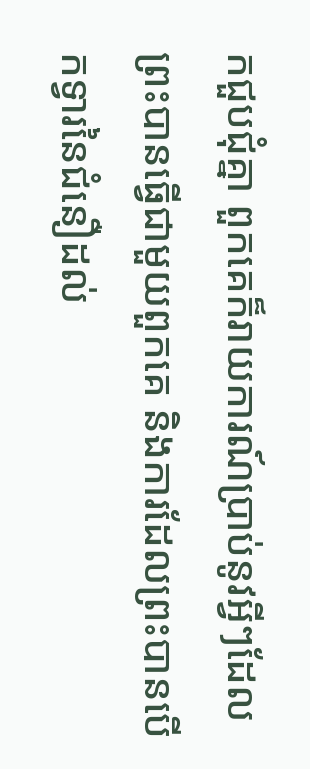កជួបជុំគ្នា ពួកគេក៏រាយការណ៍ប្រាប់នូវអ្វីៗដែលព្រះបានធ្វើជាមួយពួកគេ និងការដែលព្រះបានបើកទ្វារនៃជំនឿដល់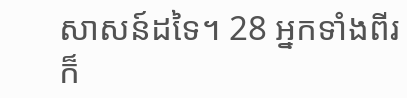សាសន៍ដទៃ។ 28 អ្នកទាំងពីរក៏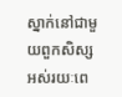ស្នាក់នៅជាមួយពួកសិស្សអស់រយៈពេ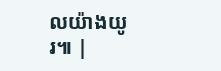លយ៉ាងយូរ៕ |